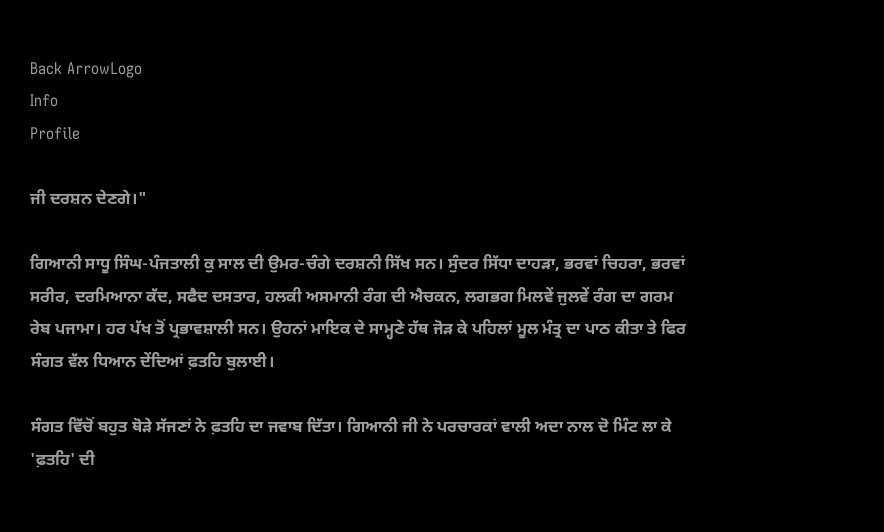Back ArrowLogo
Info
Profile

ਜੀ ਦਰਸ਼ਨ ਦੇਣਗੇ।"

ਗਿਆਨੀ ਸਾਧੂ ਸਿੰਘ-ਪੰਜਤਾਲੀ ਕੁ ਸਾਲ ਦੀ ਉਮਰ-ਚੰਗੇ ਦਰਸ਼ਨੀ ਸਿੱਖ ਸਨ। ਸੁੰਦਰ ਸਿੱਧਾ ਦਾਹੜਾ, ਭਰਵਾਂ ਚਿਹਰਾ, ਭਰਵਾਂ ਸਰੀਰ, ਦਰਮਿਆਨਾ ਕੱਦ, ਸਫੈਦ ਦਸਤਾਰ, ਹਲਕੀ ਅਸਮਾਨੀ ਰੰਗ ਦੀ ਐਚਕਨ, ਲਗਭਗ ਮਿਲਵੇਂ ਜੁਲਵੇਂ ਰੰਗ ਦਾ ਗਰਮ ਰੇਬ ਪਜਾਮਾ। ਹਰ ਪੱਖ ਤੋਂ ਪ੍ਰਭਾਵਸ਼ਾਲੀ ਸਨ। ਉਹਨਾਂ ਮਾਇਕ ਦੇ ਸਾਮ੍ਹਣੇ ਹੱਥ ਜੋੜ ਕੇ ਪਹਿਲਾਂ ਮੂਲ ਮੰਤ੍ਰ ਦਾ ਪਾਠ ਕੀਤਾ ਤੇ ਫਿਰ ਸੰਗਤ ਵੱਲ ਧਿਆਨ ਦੇਂਦਿਆਂ ਫ਼ਤਹਿ ਬੁਲਾਈ।

ਸੰਗਤ ਵਿੱਚੋਂ ਬਹੁਤ ਥੋੜੇ ਸੱਜਣਾਂ ਨੇ ਫ਼ਤਹਿ ਦਾ ਜਵਾਬ ਦਿੱਤਾ। ਗਿਆਨੀ ਜੀ ਨੇ ਪਰਚਾਰਕਾਂ ਵਾਲੀ ਅਦਾ ਨਾਲ ਦੋ ਮਿੰਟ ਲਾ ਕੇ 'ਫ਼ਤਹਿ' ਦੀ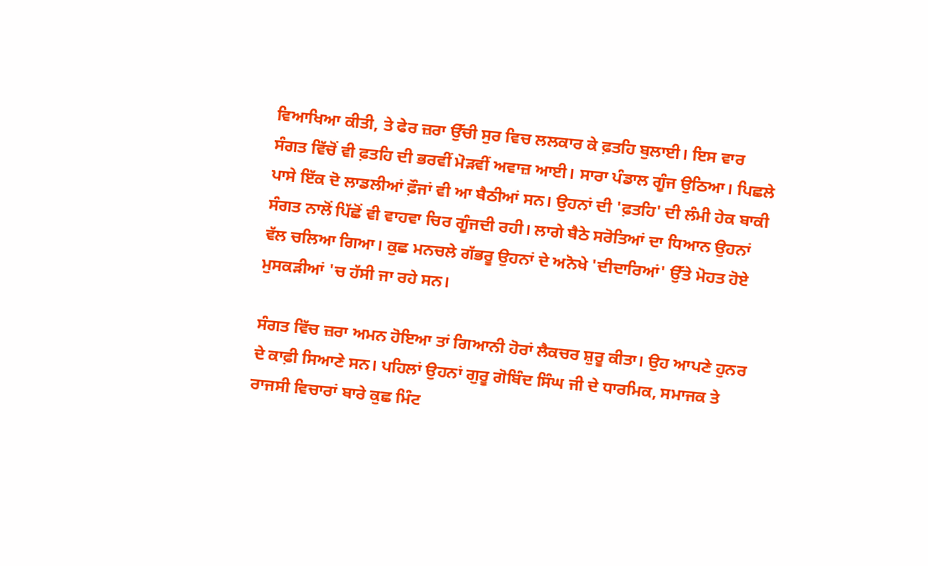ਵਿਆਖਿਆ ਕੀਤੀ, ਤੇ ਫੇਰ ਜ਼ਰਾ ਉੱਚੀ ਸੁਰ ਵਿਚ ਲਲਕਾਰ ਕੇ ਫ਼ਤਹਿ ਬੁਲਾਈ। ਇਸ ਵਾਰ ਸੰਗਤ ਵਿੱਚੋਂ ਵੀ ਫ਼ਤਹਿ ਦੀ ਭਰਵੀਂ ਮੋੜਵੀਂ ਅਵਾਜ਼ ਆਈ। ਸਾਰਾ ਪੰਡਾਲ ਗੂੰਜ ਉਠਿਆ। ਪਿਛਲੇ ਪਾਸੇ ਇੱਕ ਦੋ ਲਾਡਲੀਆਂ ਫ਼ੌਜਾਂ ਵੀ ਆ ਬੈਠੀਆਂ ਸਨ। ਉਹਨਾਂ ਦੀ 'ਫ਼ਤਹਿ' ਦੀ ਲੰਮੀ ਹੇਕ ਬਾਕੀ ਸੰਗਤ ਨਾਲੋਂ ਪਿੱਛੋਂ ਵੀ ਵਾਹਵਾ ਚਿਰ ਗੂੰਜਦੀ ਰਹੀ। ਲਾਗੇ ਬੈਠੇ ਸਰੋਤਿਆਂ ਦਾ ਧਿਆਨ ਉਹਨਾਂ ਵੱਲ ਚਲਿਆ ਗਿਆ। ਕੁਛ ਮਨਚਲੇ ਗੱਭਰੂ ਉਹਨਾਂ ਦੇ ਅਨੋਖੇ 'ਦੀਦਾਰਿਆਂ' ਉੱਤੇ ਮੋਹਤ ਹੋਏ ਮੁਸਕੜੀਆਂ 'ਚ ਹੱਸੀ ਜਾ ਰਹੇ ਸਨ।

ਸੰਗਤ ਵਿੱਚ ਜ਼ਰਾ ਅਮਨ ਹੋਇਆ ਤਾਂ ਗਿਆਨੀ ਹੋਰਾਂ ਲੈਕਚਰ ਸ਼ੁਰੂ ਕੀਤਾ। ਉਹ ਆਪਣੇ ਹੁਨਰ ਦੇ ਕਾਫ਼ੀ ਸਿਆਣੇ ਸਨ। ਪਹਿਲਾਂ ਉਹਨਾਂ ਗੁਰੂ ਗੋਬਿੰਦ ਸਿੰਘ ਜੀ ਦੇ ਧਾਰਮਿਕ, ਸਮਾਜਕ ਤੇ ਰਾਜਸੀ ਵਿਚਾਰਾਂ ਬਾਰੇ ਕੁਛ ਮਿੰਟ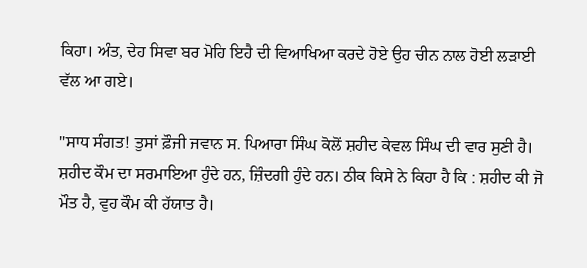ਕਿਹਾ। ਅੰਤ, ਦੇਹ ਸਿਵਾ ਬਰ ਮੋਹਿ ਇਹੈ ਦੀ ਵਿਆਖਿਆ ਕਰਦੇ ਹੋਏ ਉਹ ਚੀਨ ਨਾਲ ਹੋਈ ਲੜਾਈ ਵੱਲ ਆ ਗਏ।

"ਸਾਧ ਸੰਗਤ! ਤੁਸਾਂ ਫ਼ੌਜੀ ਜਵਾਨ ਸ. ਪਿਆਰਾ ਸਿੰਘ ਕੋਲੋਂ ਸ਼ਹੀਦ ਕੇਵਲ ਸਿੰਘ ਦੀ ਵਾਰ ਸੁਣੀ ਹੈ। ਸ਼ਹੀਦ ਕੌਮ ਦਾ ਸਰਮਾਇਆ ਹੁੰਦੇ ਹਨ, ਜ਼ਿੰਦਗੀ ਹੁੰਦੇ ਹਨ। ਠੀਕ ਕਿਸੇ ਨੇ ਕਿਹਾ ਹੈ ਕਿ : ਸ਼ਹੀਦ ਕੀ ਜੋ ਮੌਤ ਹੈ, ਵੁਹ ਕੌਮ ਕੀ ਹੱਯਾਤ ਹੈ।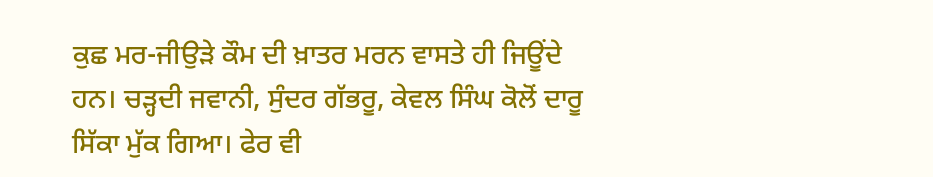ਕੁਛ ਮਰ-ਜੀਉੜੇ ਕੌਮ ਦੀ ਖ਼ਾਤਰ ਮਰਨ ਵਾਸਤੇ ਹੀ ਜਿਊਂਦੇ ਹਨ। ਚੜ੍ਹਦੀ ਜਵਾਨੀ, ਸੁੰਦਰ ਗੱਭਰੂ, ਕੇਵਲ ਸਿੰਘ ਕੋਲੋਂ ਦਾਰੂ ਸਿੱਕਾ ਮੁੱਕ ਗਿਆ। ਫੇਰ ਵੀ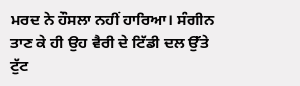ਮਰਦ ਨੇ ਹੌਸਲਾ ਨਹੀਂ ਹਾਰਿਆ। ਸੰਗੀਨ ਤਾਣ ਕੇ ਹੀ ਉਹ ਵੈਰੀ ਦੇ ਟਿੱਡੀ ਦਲ ਉੱਤੇ ਟੁੱਟ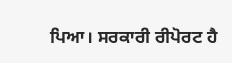ਪਿਆ। ਸਰਕਾਰੀ ਰੀਪੋਰਟ ਹੈ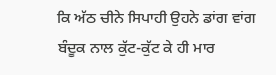ਕਿ ਅੱਠ ਚੀਨੇ ਸਿਪਾਹੀ ਉਹਨੇ ਡਾਂਗ ਵਾਂਗ ਬੰਦੂਕ ਨਾਲ ਕੁੱਟ-ਕੁੱਟ ਕੇ ਹੀ ਮਾਰ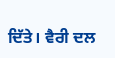ਦਿੱਤੇ। ਵੈਰੀ ਦਲ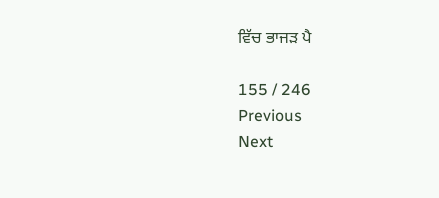ਵਿੱਚ ਭਾਜੜ ਪੈ

155 / 246
Previous
Next